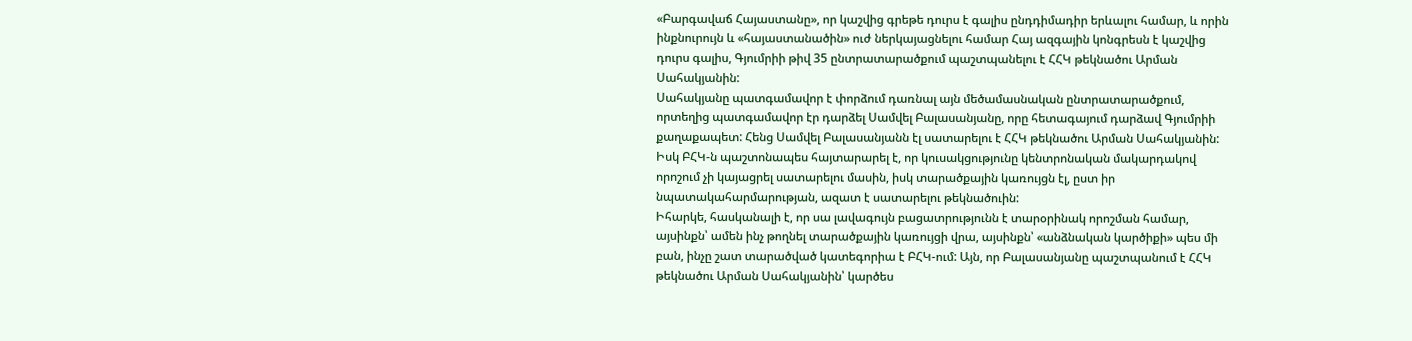«Բարգավաճ Հայաստանը», որ կաշվից գրեթե դուրս է գալիս ընդդիմադիր երևալու համար, և որին ինքնուրույն և «հայաստանածին» ուժ ներկայացնելու համար Հայ ազգային կոնգրեսն է կաշվից դուրս գալիս, Գյումրիի թիվ 35 ընտրատարածքում պաշտպանելու է ՀՀԿ թեկնածու Արման Սահակյանին:
Սահակյանը պատգամավոր է փորձում դառնալ այն մեծամասնական ընտրատարածքում, որտեղից պատգամավոր էր դարձել Սամվել Բալասանյանը, որը հետագայում դարձավ Գյումրիի քաղաքապետ: Հենց Սամվել Բալասանյանն էլ սատարելու է ՀՀԿ թեկնածու Արման Սահակյանին: Իսկ ԲՀԿ-ն պաշտոնապես հայտարարել է, որ կուսակցությունը կենտրոնական մակարդակով որոշում չի կայացրել սատարելու մասին, իսկ տարածքային կառույցն էլ, ըստ իր նպատակահարմարության, ազատ է սատարելու թեկնածուին:
Իհարկե, հասկանալի է, որ սա լավագույն բացատրությունն է տարօրինակ որոշման համար, այսինքն՝ ամեն ինչ թողնել տարածքային կառույցի վրա, այսինքն՝ «անձնական կարծիքի» պես մի բան, ինչը շատ տարածված կատեգորիա է ԲՀԿ-ում: Այն, որ Բալասանյանը պաշտպանում է ՀՀԿ թեկնածու Արման Սահակյանին՝ կարծես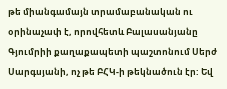թե միանգամայն տրամաբանական ու օրինաչափ է, որովհետև Բալասանյանը Գյումրիի քաղաքապետի պաշտոնում Սերժ Սարգսյանի, ոչ թե ԲՀԿ-ի թեկնածուն էր: Եվ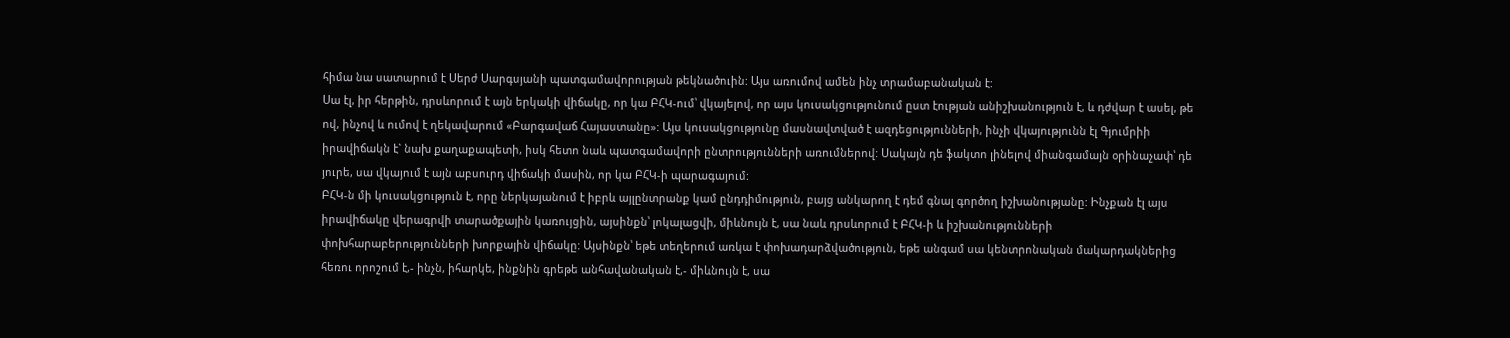հիմա նա սատարում է Սերժ Սարգսյանի պատգամավորության թեկնածուին: Այս առումով ամեն ինչ տրամաբանական է:
Սա էլ, իր հերթին, դրսևորում է այն երկակի վիճակը, որ կա ԲՀԿ-ում՝ վկայելով, որ այս կուսակցությունում ըստ էության անիշխանություն է, և դժվար է ասել, թե ով, ինչով և ումով է ղեկավարում «Բարգավաճ Հայաստանը»: Այս կուսակցությունը մասնավտված է ազդեցությունների, ինչի վկայությունն էլ Գյումրիի իրավիճակն է` նախ քաղաքապետի, իսկ հետո նաև պատգամավորի ընտրությունների առումներով: Սակայն դե ֆակտո լինելով միանգամայն օրինաչափ՝ դե յուրե, սա վկայում է այն աբսուրդ վիճակի մասին, որ կա ԲՀԿ-ի պարագայում:
ԲՀԿ-ն մի կուսակցություն է, որը ներկայանում է իբրև այլընտրանք կամ ընդդիմություն, բայց անկարող է դեմ գնալ գործող իշխանությանը: Ինչքան էլ այս իրավիճակը վերագրվի տարածքային կառույցին, այսինքն՝ լոկալացվի, միևնույն է, սա նաև դրսևորում է ԲՀԿ-ի և իշխանությունների փոխհարաբերությունների խորքային վիճակը: Այսինքն՝ եթե տեղերում առկա է փոխադարձվածություն, եթե անգամ սա կենտրոնական մակարդակներից հեռու որոշում է,- ինչն, իհարկե, ինքնին գրեթե անհավանական է,- միևնույն է, սա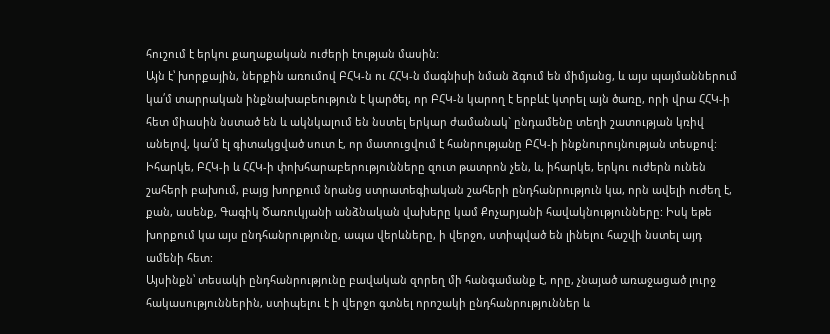հուշում է երկու քաղաքական ուժերի էության մասին:
Այն է՝ խորքային, ներքին առումով ԲՀԿ-ն ու ՀՀԿ-ն մագնիսի նման ձգում են միմյանց, և այս պայմաններում կա՛մ տարրական ինքնախաբեություն է կարծել, որ ԲՀԿ-ն կարող է երբևէ կտրել այն ծառը, որի վրա ՀՀԿ-ի հետ միասին նստած են և ակնկալում են նստել երկար ժամանակ` ընդամենը տեղի շատության կռիվ անելով, կա՛մ էլ գիտակցված սուտ է, որ մատուցվում է հանրությանը ԲՀԿ-ի ինքնուրույնության տեսքով:
Իհարկե, ԲՀԿ-ի և ՀՀԿ-ի փոխհարաբերությունները զուտ թատրոն չեն, և, իհարկե, երկու ուժերն ունեն շահերի բախում, բայց խորքում նրանց ստրատեգիական շահերի ընդհանրություն կա, որն ավելի ուժեղ է, քան, ասենք, Գագիկ Ծառուկյանի անձնական վախերը կամ Քոչարյանի հավակնությունները: Իսկ եթե խորքում կա այս ընդհանրությունը, ապա վերևները, ի վերջո, ստիպված են լինելու հաշվի նստել այդ ամենի հետ:
Այսինքն՝ տեսակի ընդհանրությունը բավական զորեղ մի հանգամանք է, որը, չնայած առաջացած լուրջ հակասություններին, ստիպելու է ի վերջո գտնել որոշակի ընդհանրություններ և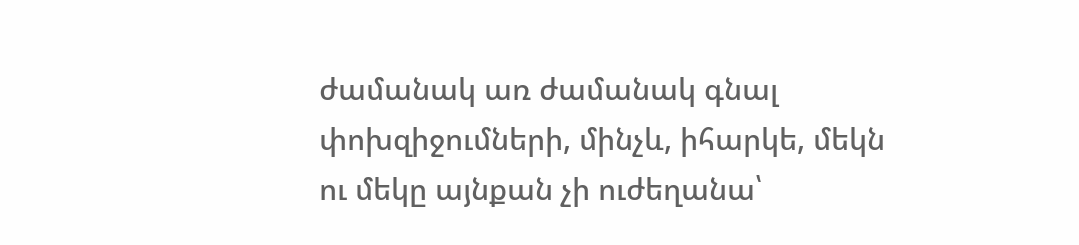ժամանակ առ ժամանակ գնալ փոխզիջումների, մինչև, իհարկե, մեկն ու մեկը այնքան չի ուժեղանա՝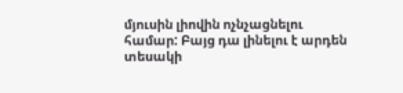մյուսին լիովին ոչնչացնելու համար: Բայց դա լինելու է արդեն տեսակի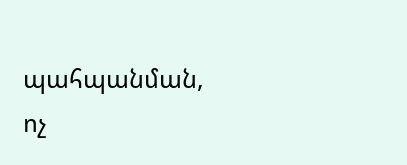պահպանման, ոչ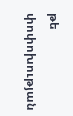թե փոփոխության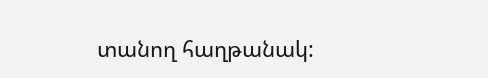տանող հաղթանակ: